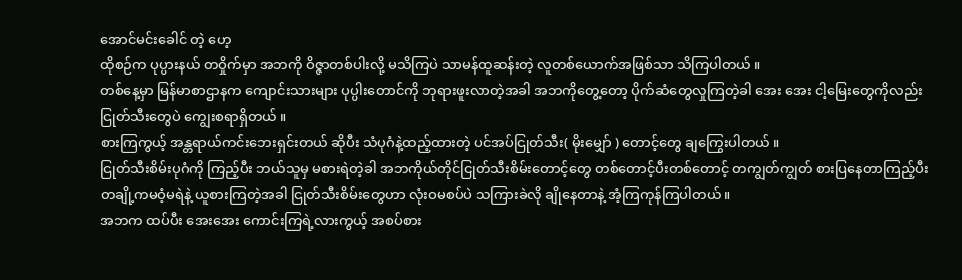အောင်မင်းခေါင် တဲ့ ဟေ့
ထိုစဉ်က ပုပ္ပားနယ် တဝှိုက်မှာ အဘကို ဝိဇ္ဇာတစ်ပါးလို့ မသိကြပဲ သာမန်ထူဆန်းတဲ့ လူတစ်ယောက်အဖြစ်သာ သိကြပါတယ် ။
တစ်နေ့မှာ မြန်မာစာဌာနက ကျောင်းသားများ ပုပ္ပါးတောင်ကို ဘုရားဖူးလာတဲ့အခါ အဘကိုတွေ့တော့ ပိုက်ဆံတွေလှုကြတဲ့ခါ အေး အေး ငါ့မြေးတွေကိုလည်း ငြုတ်သီးတွေပဲ ကျွေးစရာရှိတယ် ။
စားကြကွယ့် အန္တရာယ်ကင်းဘေးရှင်းတယ် ဆိုပီး သံပုဂံနဲ့ထည့်ထားတဲ့ ပင်အပ်ငြုတ်သီး( မိုးမျှော် ) တောင့်တွေ ချကြွေးပါတယ် ။
ငြုတ်သီးစိမ်းပုဂံကို ကြည့်ပီး ဘယ်သူမှ မစားရဲတဲ့ခါ အဘကိုယ်တိုင်ငြုတ်သီးစိမ်းတောင့်တွေ တစ်တောင့်ပီးတစ်တောင့် တကျွတ်ကျွတ် စားပြနေတာကြည့်ပီး တချို့ကမဝံ့မရဲနဲ့ ယူစားကြတဲ့အခါ ငြုတ်သီးစိမ်းတွေဟာ လုံးဝမစပ်ပဲ သကြားခဲလို ချိုနေတာနဲ့ အံ့ကြကုန်ကြပါတယ်။
အဘက ထပ်ပီး အေးအေး ကောင်းကြရဲ့လားကွယ့် အစပ်စား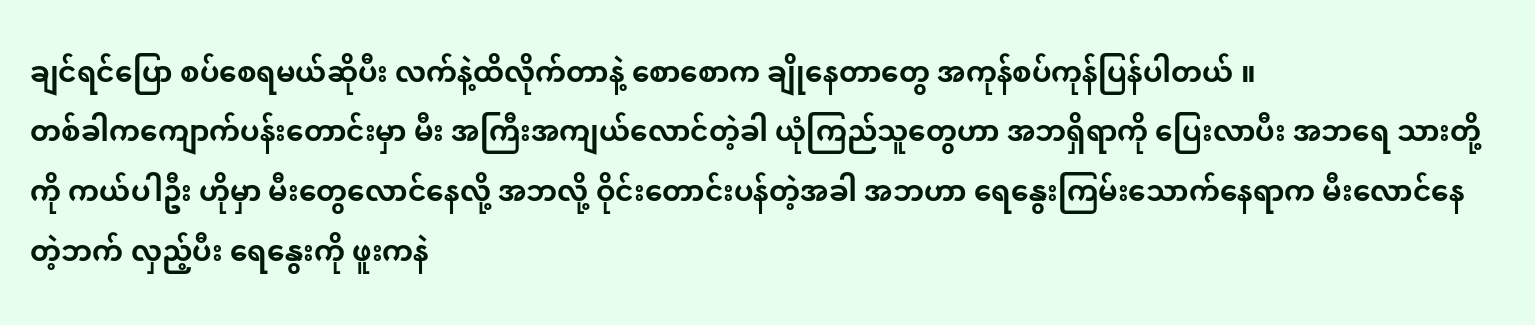ချင်ရင်ပြော စပ်စေရမယ်ဆိုပီး လက်နဲ့ထိလိုက်တာနဲ့ စောစောက ချိုနေတာတွေ အကုန်စပ်ကုန်ပြန်ပါတယ် ။
တစ်ခါကကျောက်ပန်းတောင်းမှာ မီး အကြီးအကျယ်လောင်တဲ့ခါ ယုံကြည်သူတွေဟာ အဘရှိရာကို ပြေးလာပီး အဘရေ သားတို့ကို ကယ်ပါဦး ဟိုမှာ မီးတွေလောင်နေလို့ အဘလို့ ဝိုင်းတောင်းပန်တဲ့အခါ အဘဟာ ရေနွေးကြမ်းသောက်နေရာက မီးလောင်နေတဲ့ဘက် လှည့်ပီး ရေနွေးကို ဖူးကနဲ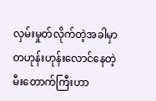လှမ်းမှုတ်လိုက်တဲ့အခါမှာ တဟုန်းဟုန်းလောင်နေတဲ့ မီးတောက်ကြီးဟာ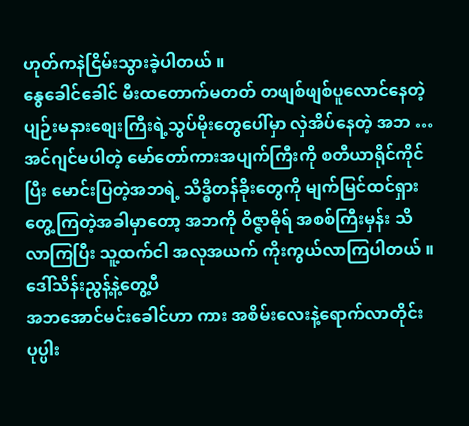ဟုတ်ကနဲငြိမ်းသွားခဲ့ပါတယ် ။
နွေခေါင်ခေါင် မီးထတောက်မတတ် တဖျစ်ဖျစ်ပူလောင်နေတဲ့ ပျဉ်းမနားစျေးကြီးရဲ့သွပ်မိုးတွေပေါ်မှာ လှဲအိပ်နေတဲ့ အဘ … အင်ဂျင်မပါတဲ့ မော်တော်ကားအပျက်ကြီးကို စတီယာရိုင်ကိုင်ပြီး မောင်းပြတဲ့အဘရဲ့ သိဒ္ဓိတန်ခိုးတွေကို မျက်မြင်ထင်ရှားတွေ့ကြတဲ့အခါမှာတော့ အဘကို ဝိဇ္ဇာဓိုရ် အစစ်ကြီးမှန်း သိလာကြပြီး သူ့ထက်ငါ အလုအယက် ကိုးကွယ်လာကြပါတယ် ။
ဒေါ်သိန်းညွန့်နဲ့တွေ့ပီ
အဘအောင်မင်းခေါင်ဟာ ကား အစိမ်းလေးနဲ့ရောက်လာတိုင်း ပုပ္ပါး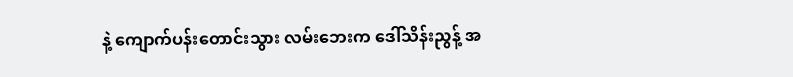နဲ့ ကျောက်ပန်းတောင်းသွား လမ်းဘေးက ဒေါ်သိန်းညွန့် အ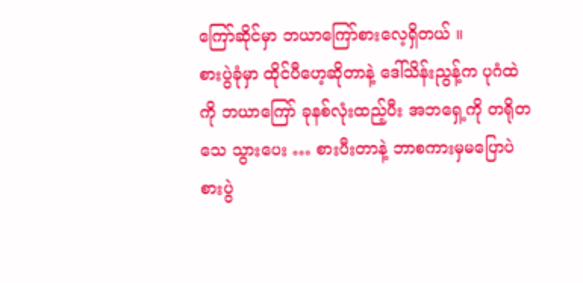ကြော်ဆိုင်မှာ ဘယာကြော်စားလေ့ရှိတယ် ။
စားပွဲခုံမှာ ထိုင်ပီဟေ့ဆိုတာနဲ့ ဒေါ်သိန်းညွန့်က ပုဂံထဲကို ဘယာကြော် ခုနစ်လုံးထည့်ပီး အဘရှေ့ကို တရိုတသေ သွားပေး … စားပီးတာနဲ့ ဘာစကားမှမပြောပဲ စားပွဲ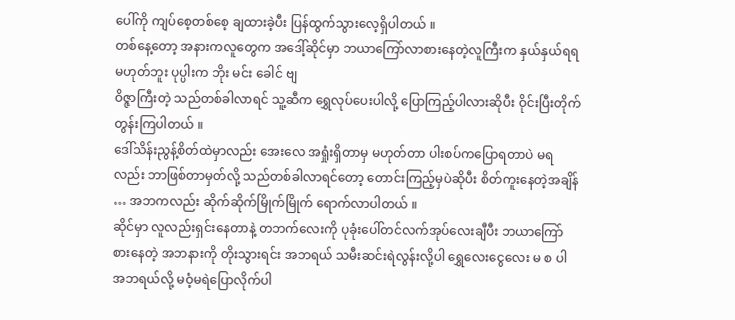ပေါ်ကို ကျပ်စေ့တစ်စေ့ ချထားခဲ့ပီး ပြန်ထွက်သွားလေ့ရှိပါတယ် ။
တစ်နေ့တော့ အနားကလူတွေက အဒေါ့်ဆိုင်မှာ ဘယာကြော်လာစားနေတဲ့လူကြီးက နှယ်နှယ်ရရ မဟုတ်ဘူး ပုပ္ပါးက ဘိုး မင်း ခေါင် ဗျ
ဝိဇ္ဇာကြီးတဲ့ သည်တစ်ခါလာရင် သူ့ဆီက ရွှေလုပ်ပေးပါလို့ ပြောကြည့်ပါလားဆိုပီး ဝိုင်းပြီးတိုက်တွန်းကြပါတယ် ။
ဒေါ်သိန်းညွန့်စိတ်ထဲမှာလည်း အေးလေ အရှုံးရှိတာမှ မဟုတ်တာ ပါးစပ်ကပြောရတာပဲ မရလည်း ဘာဖြစ်တာမှတ်လို့ သည်တစ်ခါလာရင်တော့ တောင်းကြည့်မှပဲဆိုပီး စိတ်ကူးနေတဲ့အချိန် … အဘကလည်း ဆိုက်ဆိုက်မြိုက်မြိုက် ရောက်လာပါတယ် ။
ဆိုင်မှာ လူလည်းရှင်းနေတာနဲ့ တဘက်လေးကို ပုခုံးပေါ်တင်လက်အုပ်လေးချီပီး ဘယာကြော်စားနေတဲ့ အဘနားကို တိုးသွားရင်း အဘရယ် သမီးဆင်းရဲလွန်းလို့ပါ ရွှေလေးငွေလေး မ စ ပါ အဘရယ်လို့ မဝံ့မရဲပြောလိုက်ပါ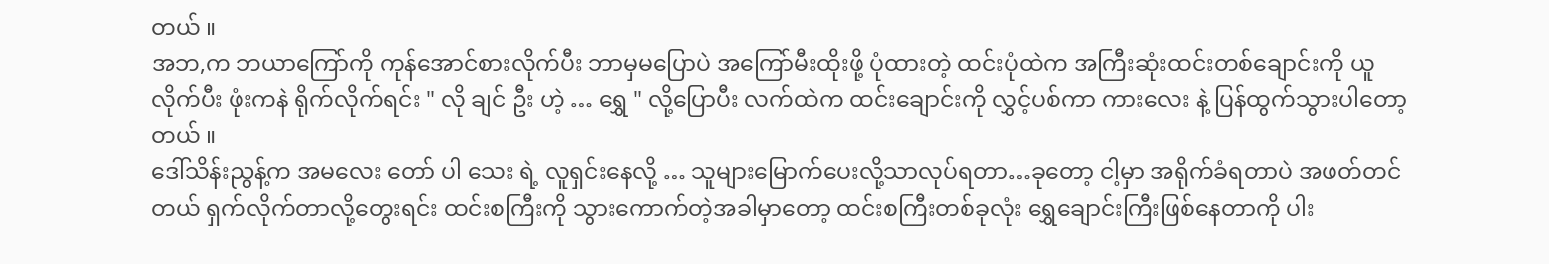တယ် ။
အဘ,က ဘယာကြော်ကို ကုန်အောင်စားလိုက်ပီး ဘာမှမပြောပဲ အကြော်မီးထိုးဖို့ ပုံထားတဲ့ ထင်းပုံထဲက အကြီးဆုံးထင်းတစ်ချောင်းကို ယူလိုက်ပီး ဖုံးကနဲ ရိုက်လိုက်ရင်း " လို ချင် ဦး ဟဲ့ … ရွှေ " လို့ပြောပီး လက်ထဲက ထင်းချောင်းကို လွှင့်ပစ်ကာ ကားလေး နဲ့ ပြန်ထွက်သွားပါတော့တယ် ။
ဒေါ်သိန်းညွန့်က အမလေး တော် ပါ သေး ရဲ့ လူရှင်းနေလို့ … သူများမြောက်ပေးလို့သာလုပ်ရတာ…ခုတော့ ငါ့မှာ အရိုက်ခံရတာပဲ အဖတ်တင်တယ် ရှက်လိုက်တာလို့တွေးရင်း ထင်းစကြီးကို သွားကောက်တဲ့အခါမှာတော့ ထင်းစကြီးတစ်ခုလုံး ရွှေချောင်းကြီးဖြစ်နေတာကို ပါး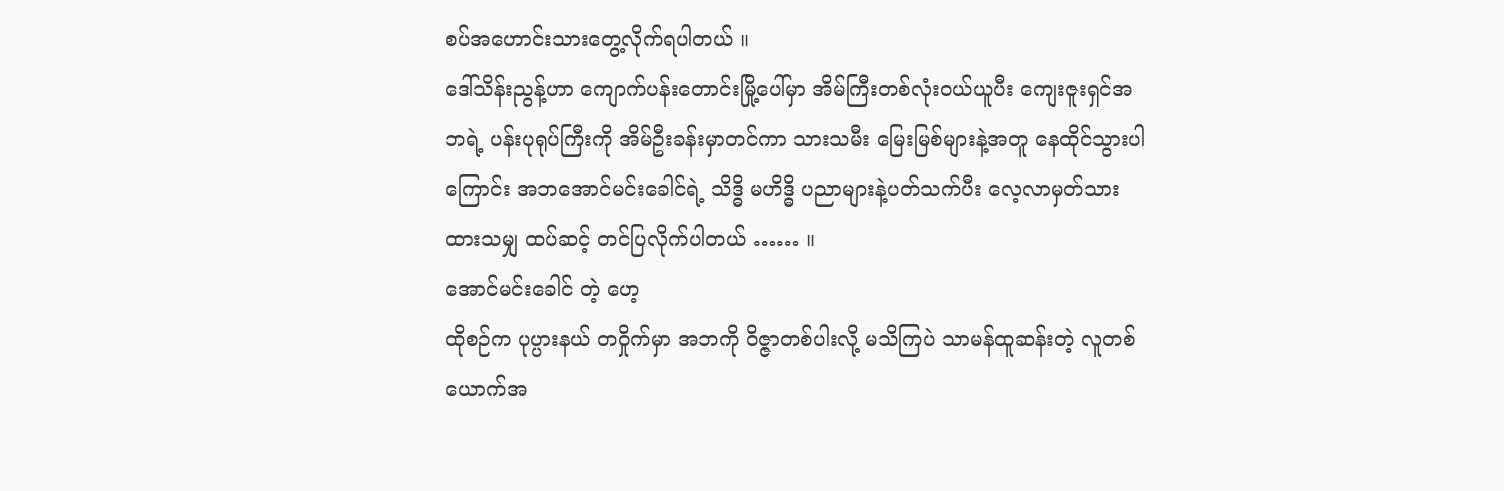စပ်အဟောင်းသားတွေ့လိုက်ရပါတယ် ။
ဒေါ်သိန်းညွန့်ဟာ ကျောက်ပန်းတောင်းမြို့ပေါ်မှာ အိမ်ကြီးတစ်လုံးဝယ်ယူပီး ကျေးဇူးရှင်အဘရဲ့ ပန်းပုရုပ်ကြီးကို အိမ်ဦးခန်းမှာတင်ကာ သားသမီး မြေးမြစ်များနဲ့အတူ နေထိုင်သွားပါကြောင်း အဘအောင်မင်းခေါင်ရဲ့ သိဒ္ဓိ မဟိဒ္ဓိ ပညာများနဲ့ပတ်သက်ပီး လေ့လာမှတ်သားထားသမျှ ထပ်ဆင့် တင်ပြလိုက်ပါတယ် …… ။
အောင်မင်းခေါင် တဲ့ ဟေ့
ထိုစဉ်က ပုပ္ပားနယ် တဝှိုက်မှာ အဘကို ဝိဇ္ဇာတစ်ပါးလို့ မသိကြပဲ သာမန်ထူဆန်းတဲ့ လူတစ်ယောက်အ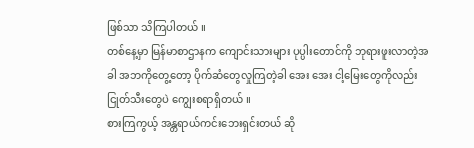ဖြစ်သာ သိကြပါတယ် ။
တစ်နေ့မှာ မြန်မာစာဌာနက ကျောင်းသားများ ပုပ္ပါးတောင်ကို ဘုရားဖူးလာတဲ့အခါ အဘကိုတွေ့တော့ ပိုက်ဆံတွေလှုကြတဲ့ခါ အေး အေး ငါ့မြေးတွေကိုလည်း ငြုတ်သီးတွေပဲ ကျွေးစရာရှိတယ် ။
စားကြကွယ့် အန္တရာယ်ကင်းဘေးရှင်းတယ် ဆို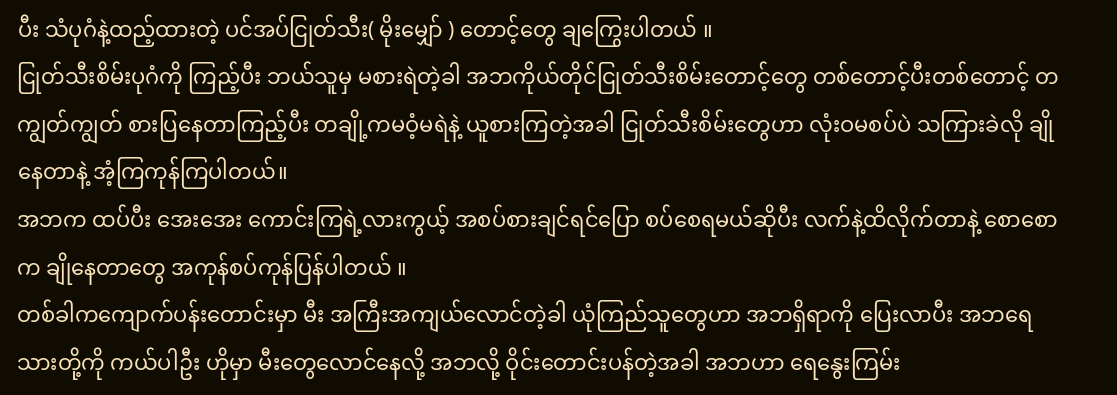ပီး သံပုဂံနဲ့ထည့်ထားတဲ့ ပင်အပ်ငြုတ်သီး( မိုးမျှော် ) တောင့်တွေ ချကြွေးပါတယ် ။
ငြုတ်သီးစိမ်းပုဂံကို ကြည့်ပီး ဘယ်သူမှ မစားရဲတဲ့ခါ အဘကိုယ်တိုင်ငြုတ်သီးစိမ်းတောင့်တွေ တစ်တောင့်ပီးတစ်တောင့် တကျွတ်ကျွတ် စားပြနေတာကြည့်ပီး တချို့ကမဝံ့မရဲနဲ့ ယူစားကြတဲ့အခါ ငြုတ်သီးစိမ်းတွေဟာ လုံးဝမစပ်ပဲ သကြားခဲလို ချိုနေတာနဲ့ အံ့ကြကုန်ကြပါတယ်။
အဘက ထပ်ပီး အေးအေး ကောင်းကြရဲ့လားကွယ့် အစပ်စားချင်ရင်ပြော စပ်စေရမယ်ဆိုပီး လက်နဲ့ထိလိုက်တာနဲ့ စောစောက ချိုနေတာတွေ အကုန်စပ်ကုန်ပြန်ပါတယ် ။
တစ်ခါကကျောက်ပန်းတောင်းမှာ မီး အကြီးအကျယ်လောင်တဲ့ခါ ယုံကြည်သူတွေဟာ အဘရှိရာကို ပြေးလာပီး အဘရေ သားတို့ကို ကယ်ပါဦး ဟိုမှာ မီးတွေလောင်နေလို့ အဘလို့ ဝိုင်းတောင်းပန်တဲ့အခါ အဘဟာ ရေနွေးကြမ်း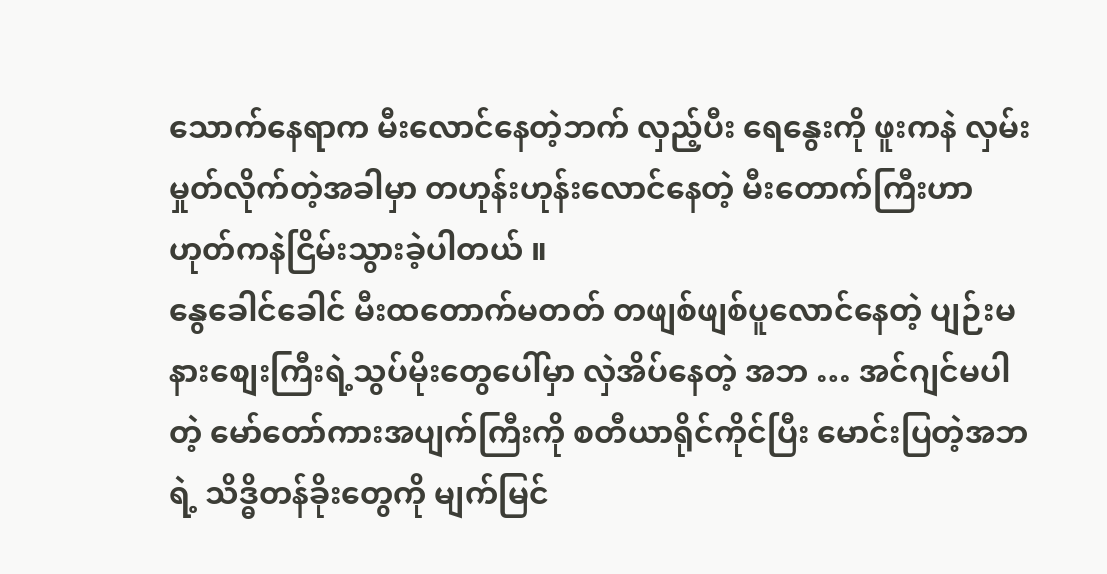သောက်နေရာက မီးလောင်နေတဲ့ဘက် လှည့်ပီး ရေနွေးကို ဖူးကနဲ လှမ်းမှုတ်လိုက်တဲ့အခါမှာ တဟုန်းဟုန်းလောင်နေတဲ့ မီးတောက်ကြီးဟာ ဟုတ်ကနဲငြိမ်းသွားခဲ့ပါတယ် ။
နွေခေါင်ခေါင် မီးထတောက်မတတ် တဖျစ်ဖျစ်ပူလောင်နေတဲ့ ပျဉ်းမနားစျေးကြီးရဲ့သွပ်မိုးတွေပေါ်မှာ လှဲအိပ်နေတဲ့ အဘ … အင်ဂျင်မပါတဲ့ မော်တော်ကားအပျက်ကြီးကို စတီယာရိုင်ကိုင်ပြီး မောင်းပြတဲ့အဘရဲ့ သိဒ္ဓိတန်ခိုးတွေကို မျက်မြင်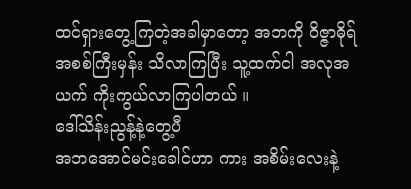ထင်ရှားတွေ့ကြတဲ့အခါမှာတော့ အဘကို ဝိဇ္ဇာဓိုရ် အစစ်ကြီးမှန်း သိလာကြပြီး သူ့ထက်ငါ အလုအယက် ကိုးကွယ်လာကြပါတယ် ။
ဒေါ်သိန်းညွန့်နဲ့တွေ့ပီ
အဘအောင်မင်းခေါင်ဟာ ကား အစိမ်းလေးနဲ့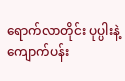ရောက်လာတိုင်း ပုပ္ပါးနဲ့ ကျောက်ပန်း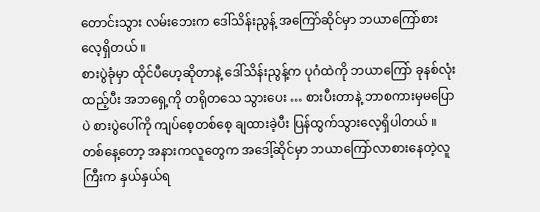တောင်းသွား လမ်းဘေးက ဒေါ်သိန်းညွန့် အကြော်ဆိုင်မှာ ဘယာကြော်စားလေ့ရှိတယ် ။
စားပွဲခုံမှာ ထိုင်ပီဟေ့ဆိုတာနဲ့ ဒေါ်သိန်းညွန့်က ပုဂံထဲကို ဘယာကြော် ခုနစ်လုံးထည့်ပီး အဘရှေ့ကို တရိုတသေ သွားပေး … စားပီးတာနဲ့ ဘာစကားမှမပြောပဲ စားပွဲပေါ်ကို ကျပ်စေ့တစ်စေ့ ချထားခဲ့ပီး ပြန်ထွက်သွားလေ့ရှိပါတယ် ။
တစ်နေ့တော့ အနားကလူတွေက အဒေါ့်ဆိုင်မှာ ဘယာကြော်လာစားနေတဲ့လူကြီးက နှယ်နှယ်ရ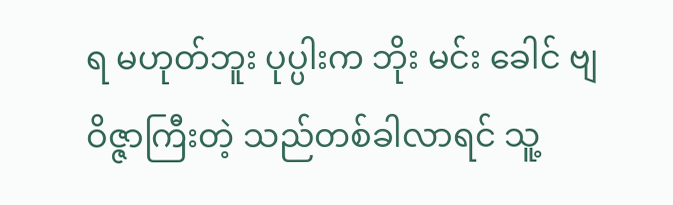ရ မဟုတ်ဘူး ပုပ္ပါးက ဘိုး မင်း ခေါင် ဗျ
ဝိဇ္ဇာကြီးတဲ့ သည်တစ်ခါလာရင် သူ့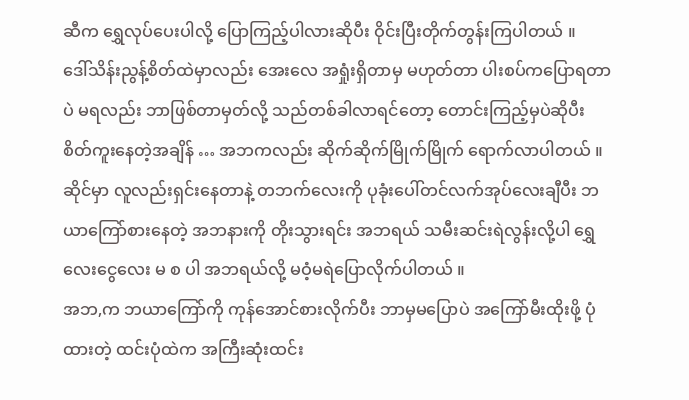ဆီက ရွှေလုပ်ပေးပါလို့ ပြောကြည့်ပါလားဆိုပီး ဝိုင်းပြီးတိုက်တွန်းကြပါတယ် ။
ဒေါ်သိန်းညွန့်စိတ်ထဲမှာလည်း အေးလေ အရှုံးရှိတာမှ မဟုတ်တာ ပါးစပ်ကပြောရတာပဲ မရလည်း ဘာဖြစ်တာမှတ်လို့ သည်တစ်ခါလာရင်တော့ တောင်းကြည့်မှပဲဆိုပီး စိတ်ကူးနေတဲ့အချိန် … အဘကလည်း ဆိုက်ဆိုက်မြိုက်မြိုက် ရောက်လာပါတယ် ။
ဆိုင်မှာ လူလည်းရှင်းနေတာနဲ့ တဘက်လေးကို ပုခုံးပေါ်တင်လက်အုပ်လေးချီပီး ဘယာကြော်စားနေတဲ့ အဘနားကို တိုးသွားရင်း အဘရယ် သမီးဆင်းရဲလွန်းလို့ပါ ရွှေလေးငွေလေး မ စ ပါ အဘရယ်လို့ မဝံ့မရဲပြောလိုက်ပါတယ် ။
အဘ,က ဘယာကြော်ကို ကုန်အောင်စားလိုက်ပီး ဘာမှမပြောပဲ အကြော်မီးထိုးဖို့ ပုံထားတဲ့ ထင်းပုံထဲက အကြီးဆုံးထင်း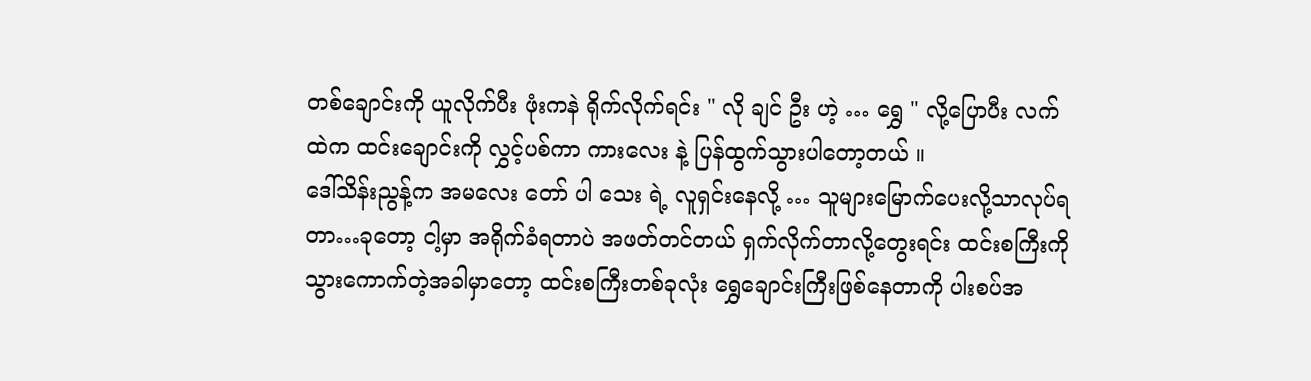တစ်ချောင်းကို ယူလိုက်ပီး ဖုံးကနဲ ရိုက်လိုက်ရင်း " လို ချင် ဦး ဟဲ့ … ရွှေ " လို့ပြောပီး လက်ထဲက ထင်းချောင်းကို လွှင့်ပစ်ကာ ကားလေး နဲ့ ပြန်ထွက်သွားပါတော့တယ် ။
ဒေါ်သိန်းညွန့်က အမလေး တော် ပါ သေး ရဲ့ လူရှင်းနေလို့ … သူများမြောက်ပေးလို့သာလုပ်ရတာ…ခုတော့ ငါ့မှာ အရိုက်ခံရတာပဲ အဖတ်တင်တယ် ရှက်လိုက်တာလို့တွေးရင်း ထင်းစကြီးကို သွားကောက်တဲ့အခါမှာတော့ ထင်းစကြီးတစ်ခုလုံး ရွှေချောင်းကြီးဖြစ်နေတာကို ပါးစပ်အ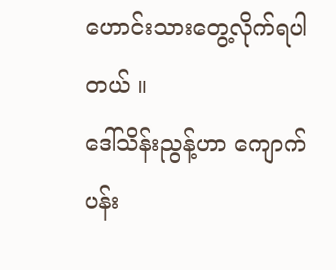ဟောင်းသားတွေ့လိုက်ရပါတယ် ။
ဒေါ်သိန်းညွန့်ဟာ ကျောက်ပန်း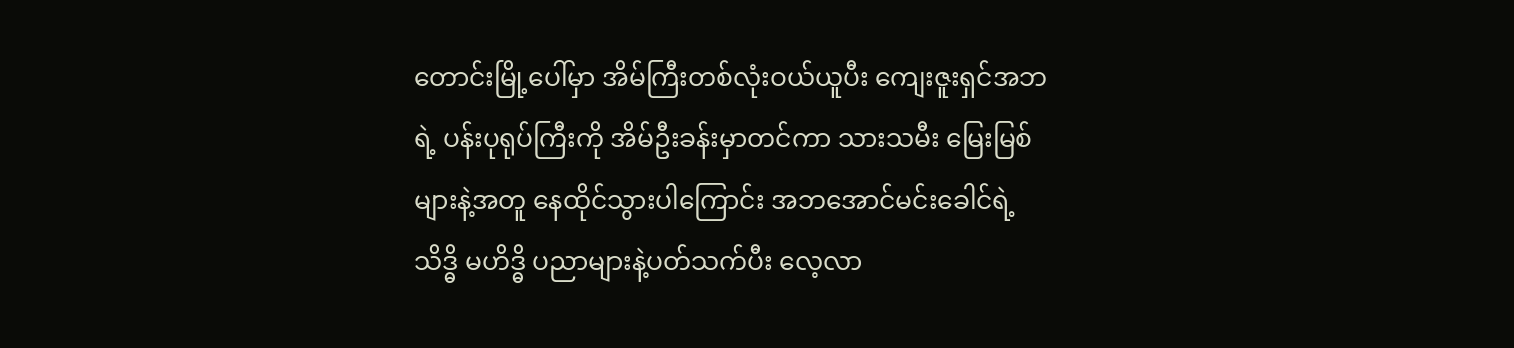တောင်းမြို့ပေါ်မှာ အိမ်ကြီးတစ်လုံးဝယ်ယူပီး ကျေးဇူးရှင်အဘရဲ့ ပန်းပုရုပ်ကြီးကို အိမ်ဦးခန်းမှာတင်ကာ သားသမီး မြေးမြစ်များနဲ့အတူ နေထိုင်သွားပါကြောင်း အဘအောင်မင်းခေါင်ရဲ့ သိဒ္ဓိ မဟိဒ္ဓိ ပညာများနဲ့ပတ်သက်ပီး လေ့လာ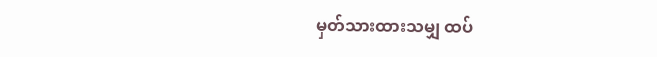မှတ်သားထားသမျှ ထပ်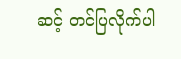ဆင့် တင်ပြလိုက်ပါ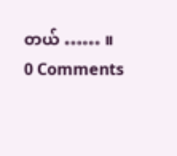တယ် …… ။
0 Comments